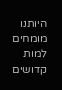היותנו מומחים למות קדושים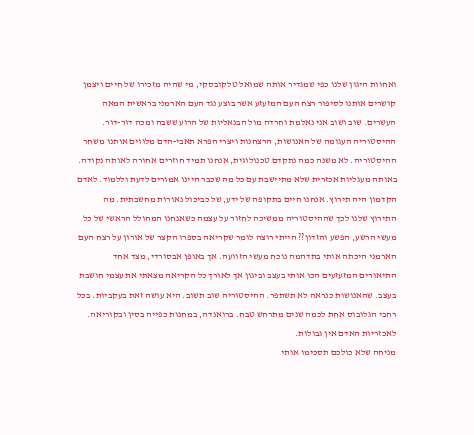ואחוות היגון שלנו כפי שמגדיר אותה שמואל טלקובסקי, מי שהיה מזכירו של חיים ויצמן קושרים אותנו לסיפור רצח העם המזעזע אשר בוצע נגד העם הארמני בראשית המאה העשרים. שוב ושוב אני נאלמת וחרדה מול הבנאליות של הרוע ששבה ומכה דור-דור. ההיסטוריה העגומה של האנושות, הרצחנות ויצרי הפרא תאבי-הדם מלווים אותנו משחר ההיסטוריה. לא משנה כמה נתקדם טכנולוגית, אנחנו תמיד חוזרים אחורה לאותה נקודה. באותה מעגליות אכזרית שלא מתיישבת עם כל מה שכבר היינו אמורים לדעת וללמוד. לאדם הקדמון היה תירוץ. אנחנו חיים בתקופה של ידע, של כביכול נאורות מחשבתית. מה התירוץ שלנו לכך שההיסטוריה ממשיכה לחזור על עצמה כשאנחנו המחולל הראשי של כל מעשי הרשע, הפשע והזדון?? הייתי רוצה לומר שקריאה בספרו הקצר של אורון על רצח העם הארמני היכתה אותי בתדהמה נוכח מעשי הזוועה. אך באופן אבסורדי, מצד אחד התיאורים המזעזעים הכו אותי בעצב וביגון אך לאורך כל הקריאה מצאתי את עצמי חושבת בעצב. שהאנושות כנראה לא תשתפר. ההיסטוריה שוב תשוב. היא עושה זאת בעקביות. בכל רחבי הגלובוס אחת לכמה שנים מתרחש טבח. ברואנדה, במחנות כפייה בסין ובקוריאה. לאכזריות האדם אין גבולות.
מניחה שלא כולכם תסכימו אותי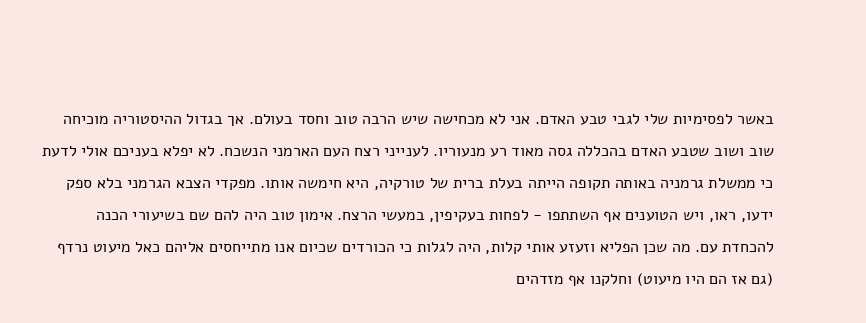באשר לפסימיות שלי לגבי טבע האדם. אני לא מכחישה שיש הרבה טוב וחסד בעולם. אך בגדול ההיסטוריה מוכיחה שוב ושוב שטבע האדם בהכללה גסה מאוד רע מנעוריו. לענייני רצח העם הארמני הנשכח. לא יפלא בעניכם אולי לדעת כי ממשלת גרמניה באותה תקופה הייתה בעלת ברית של טורקיה, היא חימשה אותו. מפקדי הצבא הגרמני בלא ספק ידעו, ראו, ויש הטוענים אף השתתפו - לפחות בעקיפין, במעשי הרצח. אימון טוב היה להם שם בשיעורי הכנה להכחדת עם. מה שכן הפליא וזעזע אותי קלות, היה לגלות כי הכורדים שכיום אנו מתייחסים אליהם כאל מיעוט נרדף (גם אז הם היו מיעוט) וחלקנו אף מזדהים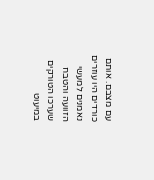עם מצבם. אותם כורדים היו עוזרים נאמנים למעשי הזוועה והטבח שערכו הטורקים במיעוט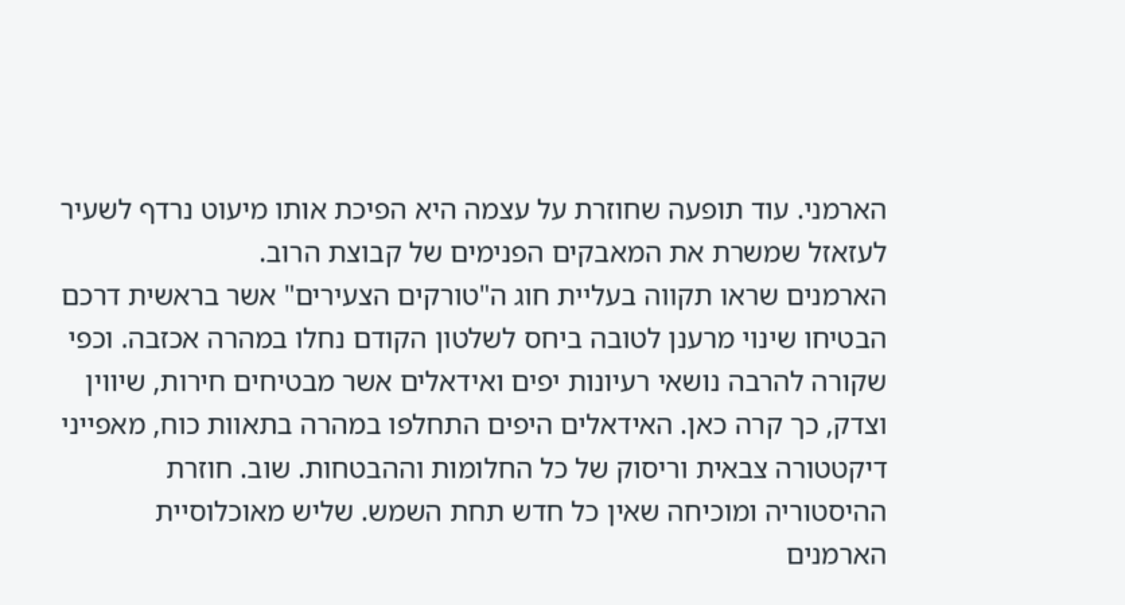הארמני. עוד תופעה שחוזרת על עצמה היא הפיכת אותו מיעוט נרדף לשעיר לעזאזל שמשרת את המאבקים הפנימים של קבוצת הרוב.
הארמנים שראו תקווה בעליית חוג ה"טורקים הצעירים" אשר בראשית דרכם הבטיחו שינוי מרענן לטובה ביחס לשלטון הקודם נחלו במהרה אכזבה. וכפי שקורה להרבה נושאי רעיונות יפים ואידאלים אשר מבטיחים חירות, שיווין וצדק, כך קרה כאן. האידאלים היפים התחלפו במהרה בתאוות כוח, מאפייני דיקטטורה צבאית וריסוק של כל החלומות וההבטחות. שוב. חוזרת ההיסטוריה ומוכיחה שאין כל חדש תחת השמש. שליש מאוכלוסיית הארמנים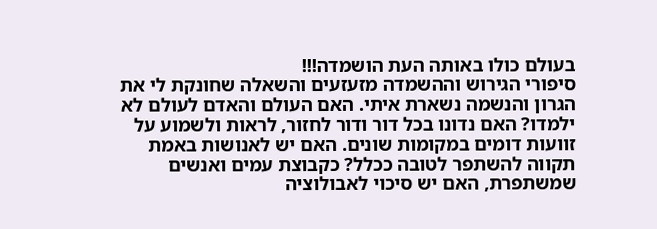בעולם כולו באותה העת הושמדה!!!
סיפורי הגירוש וההשמדה מזעזעים והשאלה שחונקת לי את הגרון והנשמה נשארת איתי. האם העולם והאדם לעולם לא ילמדו? האם נדונו בכל דור ודור לחזור, לראות ולשמוע על זוועות דומים במקומות שונים. האם יש לאנושות באמת תקווה להשתפר לטובה ככלל? כקבוצת עמים ואנשים שמשתפרת, האם יש סיכוי לאבולוציה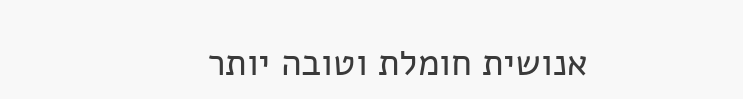אנושית חומלת וטובה יותר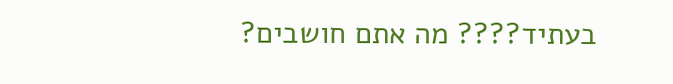בעתיד???? מה אתם חושבים?